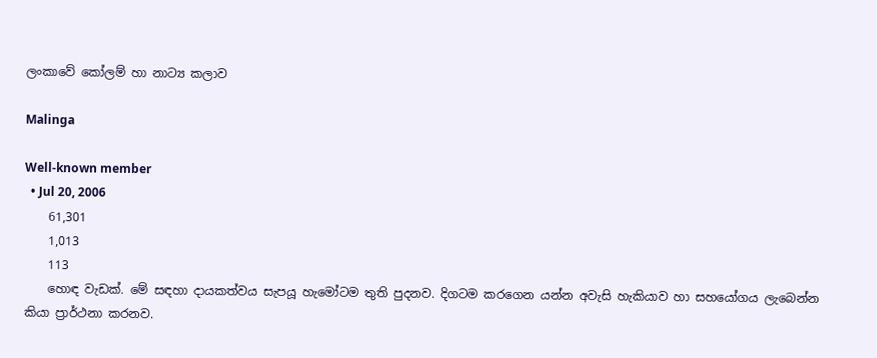ලංකාවේ කෝලම් හා නාට්‍ය කලාව

Malinga

Well-known member
  • Jul 20, 2006
    61,301
    1,013
    113
    හොඳ වැඩක්. මේ සඳහා දායකත්වය සැපයූ හැමෝටම තුති පුදනව. දිගටම කරගෙන යන්න අවැසි හැකියාව හා ‍සහයෝගය ලැබෙන්න කියා ප්‍රාර්ථනා කරනව.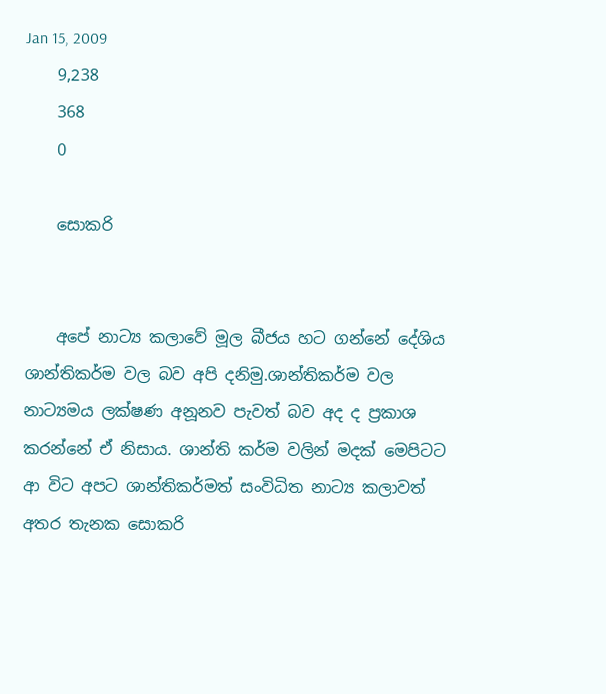Jan 15, 2009
    9,238
    368
    0

    සොකරි


    අපේ නාට්‍ය කලාවේ මූල බීජය හට ගන්නේ දේශිය ශාන්තිකර්ම වල බව අපි දනිමු.ශාන්තිකර්ම වල නාට්‍යමය ලක්ෂණ අනූනව පැවත් බව අද ද ප්‍රකාශ කරන්නේ ඒ නිසාය. ශාන්ති කර්ම වලින් මදක් මෙපිටට ආ විට අපට ශාන්තිකර්මත් සංවිධිත නාට්‍ය කලාවත් අතර තැනක සොකරි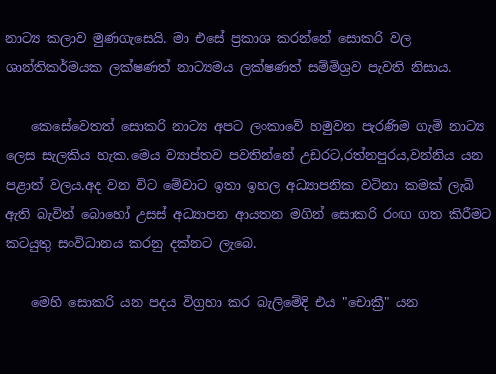නාට්‍ය කලාව මුණගැසෙයි. මා එසේ ප්‍රකාශ කරන්නේ සොකරි වල ශාන්තිකර්මයක ලක්ෂණත් නාට්‍යමය ලක්ෂණත් සම්මිශ්‍රව පැවති නිසාය.

    කෙසේවෙතත් සොකරි නාට්‍ය අපට ලංකාවේ හමුවන පැරණිම ගැමි නාට්‍ය ලෙස සැලකිය හැක.මෙය ව්‍යාප්තව පවතින්නේ උඩරට,රත්නපුරය,වන්නිය යන පළාත් වලය.අද වන විට මේවාට ඉතා ඉහල අධ්‍යාපනික වටිනා කමක් ලැබි ඇති බැවින් බොහෝ උසස් අධ්‍යාපන ආයතන මගින් සොකරි රංඟ ගත කිරීමට කටයුතු සංවිධානය කරනු දක්නට ලැබෙ.

    මෙහි සොකරි යන පදය විග්‍රහා කර බැලිමේදි එය "චොක්‍රී" යන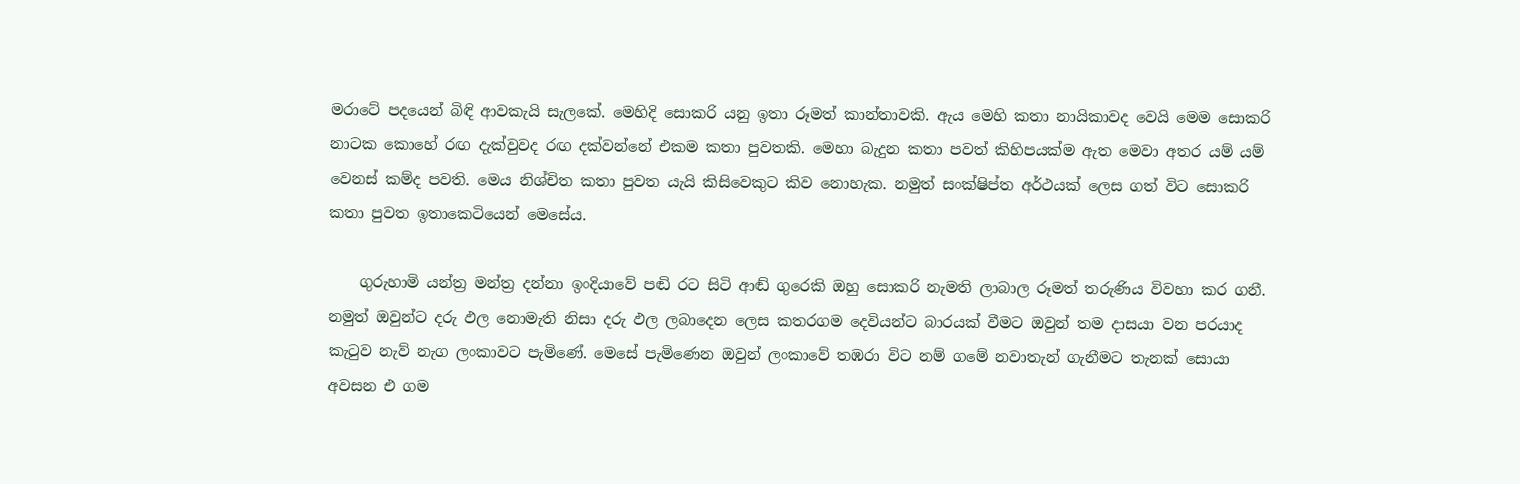මරාටේ පදයෙන් බිඳි ආවකැයි සැලකේ. මෙහිදි සොකරි යනු ඉතා රූමත් කාන්තාවකි. ඇය මෙහි කතා නායිකාවද වෙයි මෙම සොකරි නාටක කොහේ රඟ දැක්වුවද රඟ දක්වන්නේ එකම කතා පුවතකි. මෙහා බැදුන කතා පවත් කිහිපයක්ම ඇත මෙ‍වා අතර යම් යම් වෙනස් කම්ද පවති. මෙය නිශ්චිත කතා පුවත යැයි කිසිවෙකුට කිව නොහැක. නමුත් සංක්ෂිප්ත අර්ථයක් ලෙස ගත් විට සොකරි කතා පුවත ඉතාකෙටියෙන් මෙසේය.

    ගුරුහාමි යන්ත්‍ර මන්ත්‍ර දන්නා ඉංදියාවේ පඬි රට සිටි ආඬ් ගුරෙකි ඔහු සොකරි නැමති ලාබාල රූමත් තරුණිය විවහා කර ගනී. නමුත් ඔවුන්ට දරු ඵල නොමැති නිසා දරු ඵල ලබාදෙන ලෙස කතරගම දෙවියන්ට බාරයක් වීමට ඔවුන් තම දාසයා වන පරයාද කැටුව නැව් නැග ලංකාවට පැමිණේ. මෙසේ පැමිණෙන ඔවුන් ලංකාවේ තඹරා විට නම් ගමේ නවාතැන් ගැනීමට තැනක් සොයා අවසන එ ගම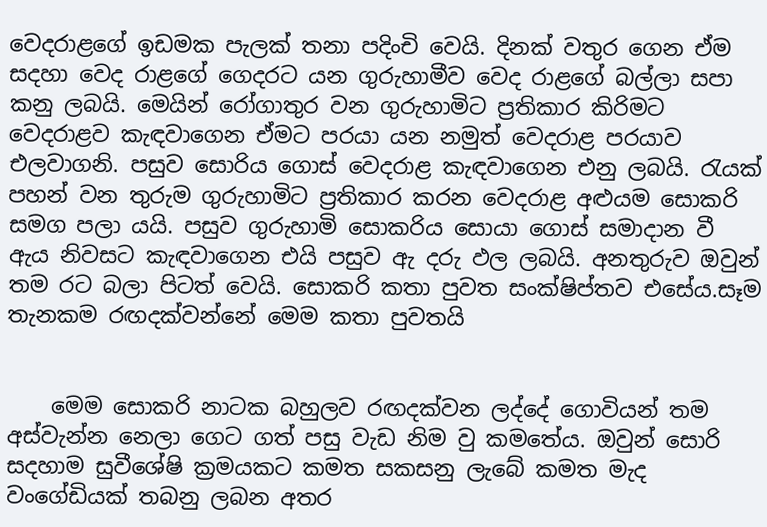වෙදරාළගේ ඉඩමක පැලක් තනා පදිංචි වෙයි. දිනක් වතුර ගෙන ඒම සදහා වෙද රාළගේ ගෙදරට යන ගුරුහාමීව වෙද රාළගේ බල්ලා සපා කනු ලබයි. මෙයින් රෝගාතුර වන ‍ගුරුහාමිට ප්‍රතිකාර කිරිමට වෙදරාළව කැඳවාගෙන ඒමට පරයා යන නමුත් වෙදරාළ පරයාව එලවාගනි. පසුව සොරිය ගොස් වෙදරාළ කැඳවාගෙන එනු ලබයි. රැයක් පහන් වන තුරුම ගුරුහාමිට ප්‍රතිකාර කරන වෙදරාළ අළුයම සොකරි සමග පලා යයි. පසුව ගුරුහාමි සොකරිය සොයා ගොස් සමාදාන වී ඇය නිවසට කැඳවාගෙන එයි පසුව ඇ දරු ඵල ලබයි. අනතුරුව ඔවුන් තම රට බලා පිටත් වෙයි. සොකරි කතා පුවත සංක්ෂිප්තව එසේය.සෑම තැනකම රඟදක්වන්නේ මෙම කතා පුවතයි


    මෙම සොකරි නාටක බහුලව රඟදක්වන ලද්දේ ගොවියන් තම අස්වැන්න නෙලා ගෙට ගත් පසු වැඩ නිම වු කමතේය. ඔවුන් සොරි සදහාම සුවීශේෂි ක්‍රමයකට කමත සකසනු ලැබේ කමත මැද වංගේඩියක් තබනු ලබන අතර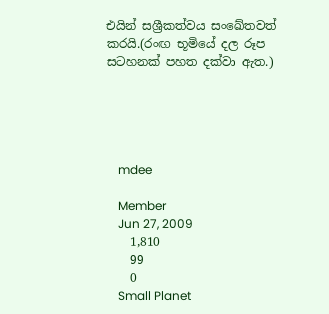එයින් සශ්‍රීකත්වය සංඛේතවත් කරයි.(රංඟ භූමියේ දල රූප සටහනක් පහත දක්වා ඇත.)





    mdee

    Member
    Jun 27, 2009
    1,810
    99
    0
    Small Planet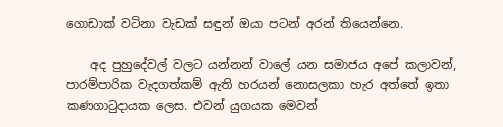ගොඩාක් වටිනා වැඩක් සඳුන් ඔයා පටන් අරන් තියෙන්නෙ.

    අද පුහුදේවල් වලට යන්නන් වාලේ යන සමාජය අපේ කලාවන්, පාරම්පාරික වැදගත්කම් ඇති හරයන් නොසලකා හැර අත්තේ ඉතා කණගාටුදායක ලෙස. එවන් යුගයක මෙවන්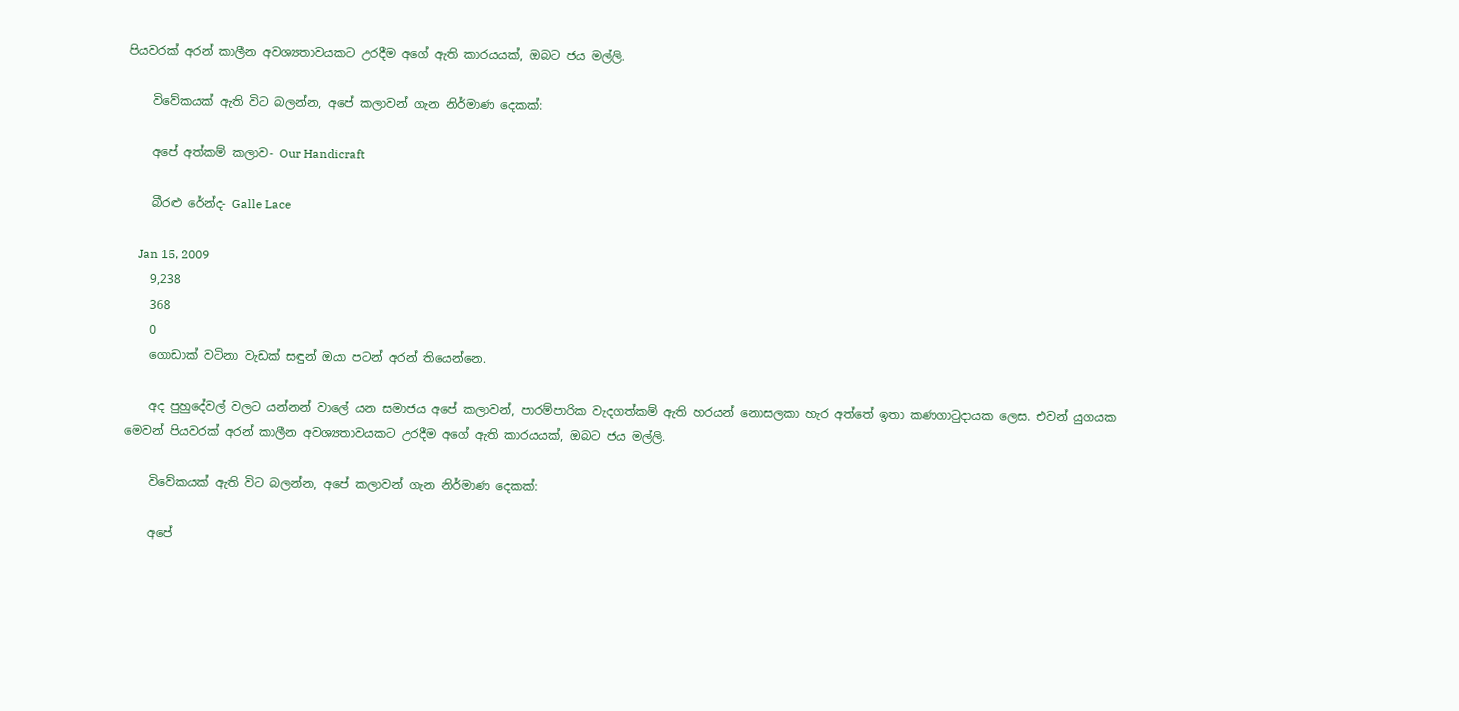පියවරක් අරන් කාලීන අවශ්‍යතාවයකට උරදීම අගේ ඇති කාර‍යයක්, ඔබට ජය මල්ලි.

    විවේකයක් ඇති විට බලන්න, අපේ කලාවන් ගැන නිර්මාණ දෙකක්:

    අපේ අත්කම් කලාව- Our Handicraft

    බීරළු රේන්ද- Galle Lace

    Jan 15, 2009
    9,238
    368
    0
    ගොඩාක් වටිනා වැඩක් සඳුන් ඔයා පටන් අරන් තියෙන්නෙ.

    අද පුහුදේවල් වලට යන්නන් වාලේ යන සමාජය අපේ කලාවන්, පාරම්පාරික වැදගත්කම් ඇති හරයන් නොසලකා හැර අත්තේ ඉතා කණගාටුදායක ලෙස. එවන් යුගයක මෙවන් පියවරක් අරන් කාලීන අවශ්‍යතාවයකට උරදීම අගේ ඇති කාර‍යයක්, ඔබට ජය මල්ලි.

    විවේකයක් ඇති විට බලන්න, අපේ කලාවන් ගැන නිර්මාණ දෙකක්:

    අපේ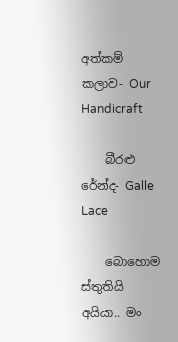අත්කම් කලාව- Our Handicraft

    බීරළු රේන්ද- Galle Lace

    බොහොම ස්තුතියි අයියා.. මං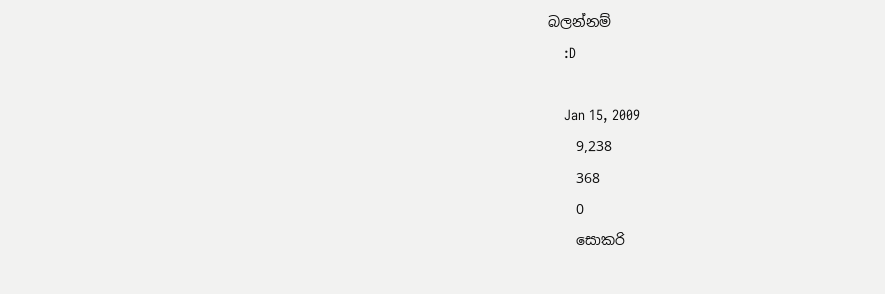බලන්නම්
    :D

    Jan 15, 2009
    9,238
    368
    0
    සොකරි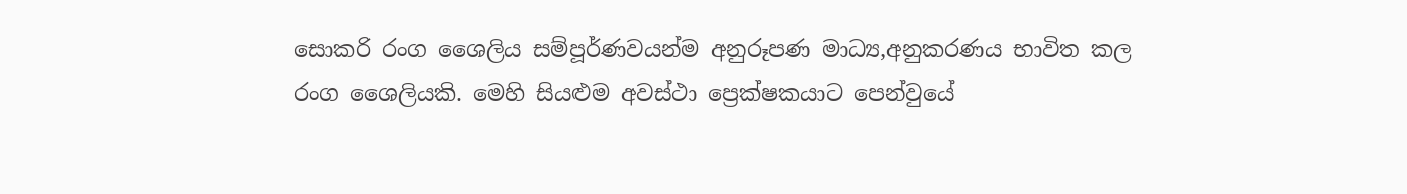සොකරි රංග ශෛලිය සම්පූර්ණවයන්ම අනුරූපණ මාධ්‍ය,අනුකරණය භාවිත කල රංග ශෛලියකි. මෙහි සියළුම අවස්ථා ප්‍රෙක්ෂකයාට පෙන්වුයේ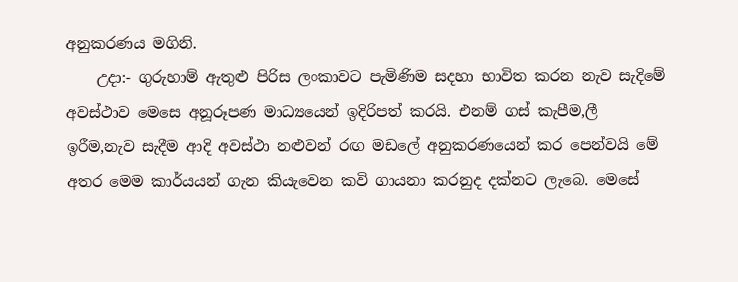අනුකරණය මගිනි.
    උදා:- ගුරුහාම් ඇතුළු පිරිස ලංකාවට පැමිණිම සදහා භාවිත කරන නැව සැදිමේ අවස්ථාව මෙසෙ අනූරූපණ මාධ්‍යයෙන් ඉදිරිපත් කරයි. එනම් ගස් කැපීම,ලී ඉරීම,නැව සැදීම ආදි අවස්ථා නළුවන් ‍රඟ මඩලේ අනුකරණයෙන් කර පෙන්වයි මේ අතර මෙම කාර්යයන් ගැන කියැවෙන කවි ගායනා කරනුද දක්නට ලැබෙ. මෙසේ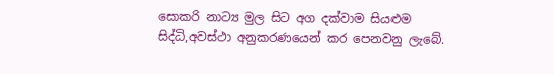සොකරි නාට්‍ය මුල සිට අග දක්වාම සියළුම සිද්ධි,අවස්ථා අනුකරණයෙන් කර පෙනවනු ලැබේ.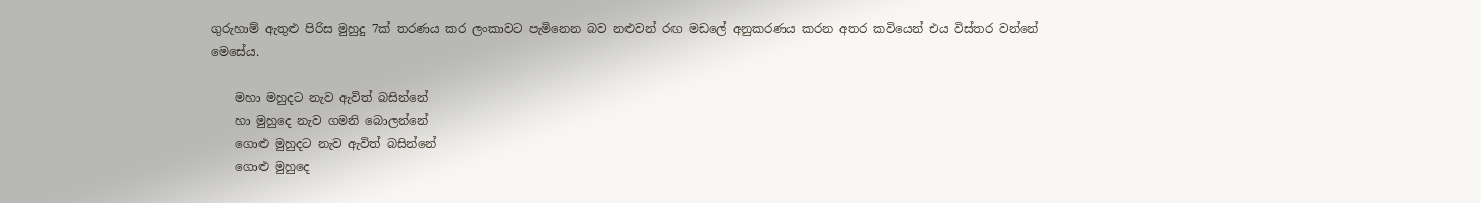ගුරුහාම් ඇතුළු පිරිස මුහුදු 7ක් තරණය කර ලංකාවට පැමිනෙන බව නළුවන් රඟ මඩලේ අනුකරණය කරන අතර කවියෙන් එය විස්තර වන්නේ මෙසේය.

    මහා මහුදට නැව ඇවිත් බසින්නේ
    හා මුහු‍දෙ නැව ගමනි බොලන්නේ
    ගොළු මුහුදට නැව ඇවිත් බසින්නේ
    ගොළු මුහු‍දෙ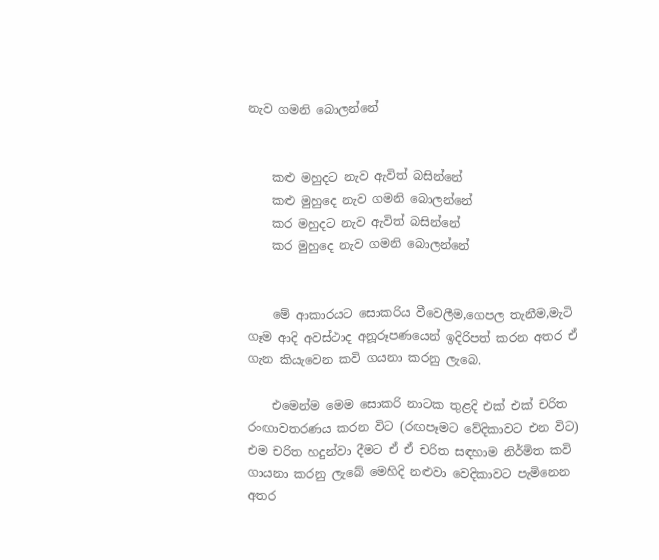නැව ගමනි බොලන්නේ


    කළු මහුදට නැව ඇවිත් බසින්නේ
    කළු මුහු‍දෙ නැව ගමනි බොලන්නේ
    කර මහුදට නැව ඇවිත් බසින්නේ
    කර මුහු‍දෙ නැව ගමනි බොලන්නේ


    මේ ආකාරයට සොකරිය වීවෙලීම,ගෙපල තැනීම,මැටි ගෑම ආදි අවස්ථාද අනූරූපණයෙන් ඉදිරිපත් කරන අතර ඒ ගැන කියැවෙන කවි ගයනා කරනු ලැබෙ.

    එමෙන්ම මෙම සොකරි නාටක තුළදි එක් එක් චරිත රංඟාවතරණය කරන විට (රඟපෑමට වේදිකාවට එන විට) එම චරිත හදුන්වා දීමට ඒ ඒ චරිත සඳහාම නිර්මිත කවි ගායනා කරනු ලැබේ මෙහිදි නළුවා වෙදිකාවට පැමිනෙන අතර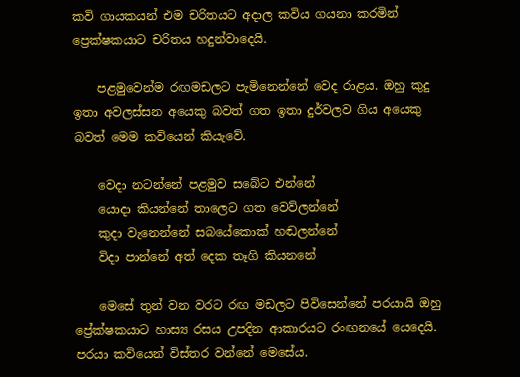කවි ගායකයන් එම චරිතයට අදාල කවිය ගයනා කරමින් ප්‍රෙක්ෂකයාට චරිතය හදුන්වාදෙයි.

    පළමුවෙන්ම රඟමඩලට පැමිනෙන්නේ වෙද රාළය. ඔහු කුදු ඉතා අවලස්සන අයෙකු බවත් ගත ඉතා දුර්වලව ගිය අයෙකු බවත් මෙම කවියෙන් කියැවේ.

    වෙදා නටන්නේ පළමුව සබේට එන්නේ
    යොදා කියන්නේ තාලෙට ගත වෙව්ලන්නේ
    කුදා වැනෙන්නේ සබයේකොක් හඬලන්නේ
    විදා පාන්නේ අත් දෙක තෑගි කියනනේ

    මෙසේ තුන් වන වරට රඟ මඩලට පිවිසෙන්නේ පරයායි ඔහු ප්‍රේක්ෂකයාට හාස්‍ය රසය උපදින ආකාරයට රංඟනයේ යෙදෙයි. පරයා කවියෙන් විස්තර වන්නේ මෙසේය.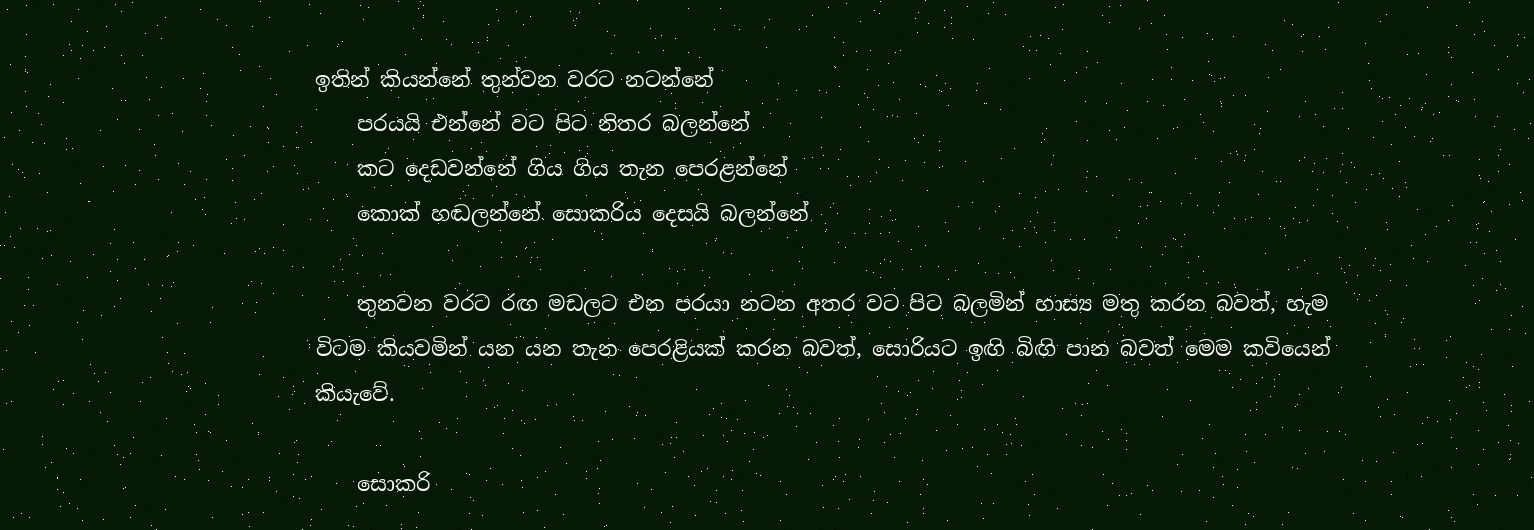ඉතින් කියන්නේ තුන්වන වරට නටන්නේ
    පරයයි එන්නේ වට පිට නිතර බලන්නේ
    කට දෙඩවන්නේ ගිය ගිය තැන පෙරළන්නේ
    කොක් හඬලන්නේ සොකරිය දෙසයි බලන්නේ

    තුනවන වරට රඟ මඩලට එන පරයා නටන අතර වට පිට බලමින් හාස්‍ය මතු කරන බවත්, හැම විටම කියවමින් යන යන තැන පෙරළියක් කරන බවත්, සොරියට ඉඟි බිඟි පාන බවත් මෙම කවියෙන් කියැවේ.

    සොකරි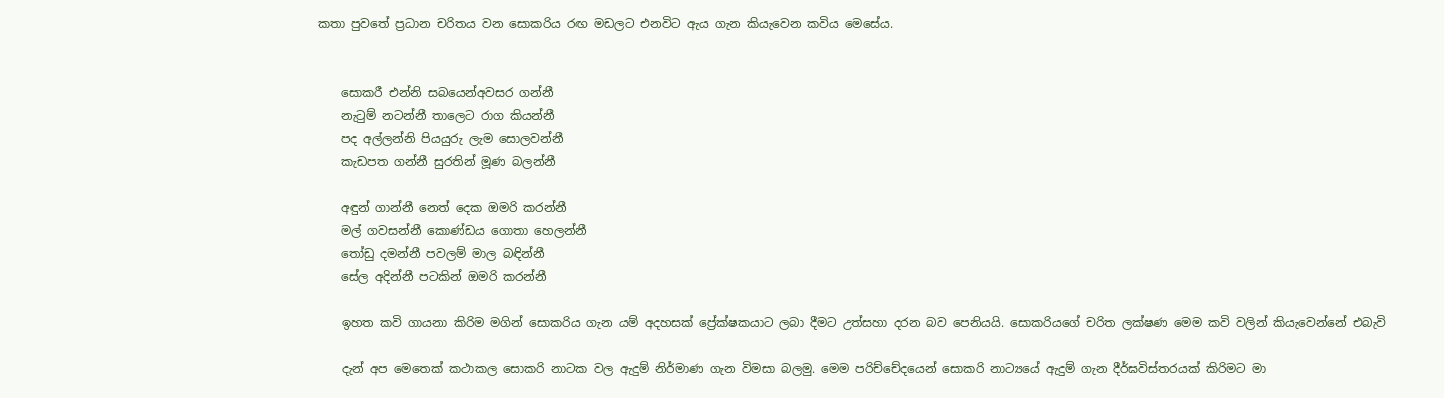කතා පුවතේ ප්‍රධාන චරිතය වන සොකරිය රඟ මඩලට එනවිට ඇය ගැන කියැවෙන කවිය මෙසේය.


    සොකරී එන්නි සබයෙන්අවසර ගන්නී
    නැටුම් නටන්නී තාලෙට රාග කියන්නී
    පද අල්ලන්නි පියයුරු ලැම සොලවන්නී
    කැඩපත ගන්නී සුරතින් මූණ බලන්නී

    අඳුන් ගාන්නී නෙත් දෙක ඔමරි කරන්නී
    මල් ගවසන්නී කොණ්ඩය ගොතා හෙලන්නී
    තෝඩු දමන්නී පවලම් මාල බඳින්නී
    සේල අදින්නී පටකින් ඔමරි කරන්නී

    ඉහත කවි ගායනා කිරිම මගින් සොකරිය ගැන යම් අදහසක් ප්‍රේක්ෂකයාට ලබා දීමට උත්සහා දරන බව පෙනියයි. සොකරියගේ චරිත ලක්ෂණ මෙම කවි වලින් කියැවෙන්නේ එබැවි

    දැන් අප මෙතෙක් කථාකල සොකරි නාටක වල ඇදුම් නිර්මාණ ගැන විමසා බලමු. මෙම පරිච්චේදයෙන් සොකරි නාට්‍යයේ ඇදුම් ගැන දීර්ඝවිස්තරයක් කිරිමට මා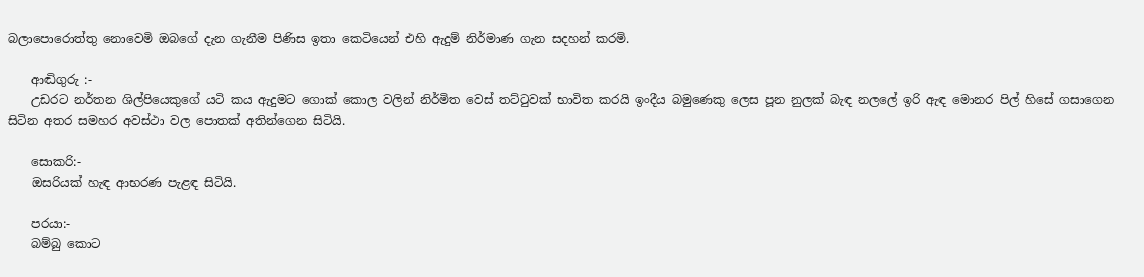බලාපොරොත්තු නොවෙමි ඔබගේ දැන ගැනීම පිණිස ඉතා කෙටියෙන් එහි ඇදුම් නිර්මාණ ගැන සදහන් කරමි.

    ආඬිගුරු :-
    උඩරට නර්තන ශිල්පියෙකුගේ යටි කය ඇදුමට ගොක් කොල වලින් නිර්මිත වෙස් තට්ටුවක් භාවිත කරයි ඉංදීය බමුණෙකු ලෙස පූන නුලක් බැඳ නලලේ ඉරි ඇඳ මොනර පිල් හිසේ ගසාගෙන සිටින අතර සමහර අවස්ථා වල පොතක් අතින්ගෙන සිටියි.

    සොකරි:-
    ඔසරියක් හැඳ ආභරණ පැළඳ සිටියි.

    පරයා:-
    බම්බු කොට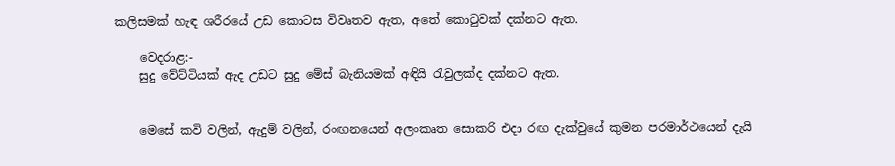කලිසමක් හැඳ ශරීරයේ උඩ කොටස විවෘතව ඇත, අතේ කොටුවක් දක්නට ඇත.

    වෙදරාළ:-
    සුදු වේට්ටියක් ඇද උඩට සුදු මේස් බැනියමක් අඳියි රැවුලක්ද දක්නට ඇත.


    මෙසේ කවි වලින්, ඇදුම් වලින්, රංඟනයෙන් අලංකෘත සොකරි එදා රඟ දැක්වුයේ කුමන පරමාර්ථයෙන් දැයි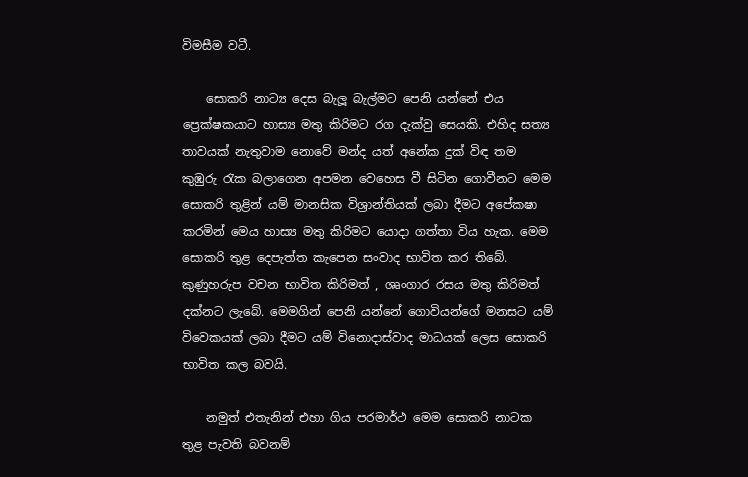විමසීම වටී.

    සොකරි නාට්‍ය දෙස බැලූ බැල්මට පෙනි යන්නේ එය ප්‍රෙක්ෂකයාට හාස්‍ය මතු කිරිමට රග දැක්වු සෙයකි. එහිද සත්‍ය තාවයක් නැතුවාම නොවේ මන්ද යත් අනේක දුක් විඳ තම කුඹුරු රැක බලාගෙන අපමන වෙහෙස වී සිටින ගොවීනට මෙම සොකරි තුළින් යම් මානසික විශ්‍රාන්තියක් ලබා දීමට අපේකෂා කරමින් මෙය හාස්‍ය මතු කිරිමට යොදා ගත්තා විය හැක. මෙම සොකරි තුළ දෙපැත්ත කැපෙන සංවාද භාවිත කර තිබේ. කුණුහරුප වචන භාවිත කිරිමත් , ශෘංගාර රසය මතු කිරිමත් දක්නට ලැබේ. මෙමගින් පෙනි යන්නේ ගොවියන්ගේ මනසට යම් විවෙකයක් ලබා දීමට යම් විනොදාස්වාද මාධයක් ලෙස සොකරි භාවිත කල බවයි.

    නමුත් එතැනින් එහා ගිය පරමාර්ථ මෙම සොකරි නාටක තුළ පැවති බවනම්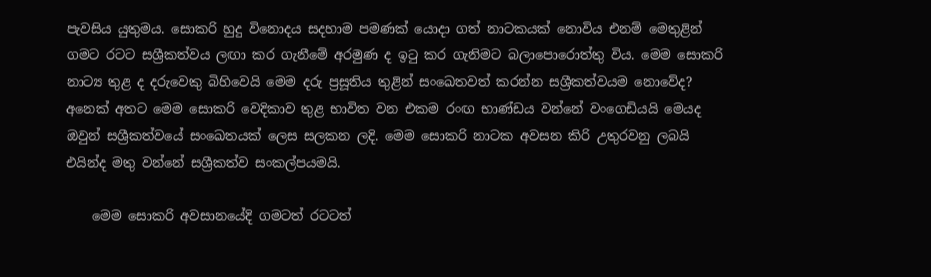පැවසිය යුතුමය. සොකරි හුදු විනොදය සදහාම පමණක් යොදා ගත් නාටකයක් නොවිය ‍එනම් මෙතුළින් ගමට රටට සශ්‍රීකත්වය ලඟා කර ගැනීමේ අරමුණ ද ඉටු කර ගැනිමට බලාපොරොත්තු විය. මෙම සොකරි නාට්‍ය තුළ ද දරුවෙකු බිහිවෙයි මෙම දරු ප්‍රසූතිය තුළින් සංඛෙතවත් කරන්න සශ්‍රීකත්වයම නොවේද? අනෙක් අතට මෙම සොකරි වෙදිකාව තුළ භාවිත වන එකම රංඟ භාණ්ඩය වන්නේ වංගෙඩියයි මෙයද ඔවුන් සශ්‍රීකත්වයේ සංඛෙතයක් ලෙස සලකන ලදි. මෙම සොකරි නාටක අවසන කිරි උතුරවනු ලබයි එයින්ද මතු වන්නේ සශ්‍රීකත්ව සංකල්පයමයි.

    මෙම සොකරි අවසානයේදි ගමටත් රටටත්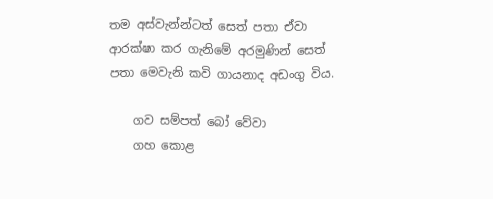තම අස්වැන්න්ටත් සෙත් පතා ඒවා ආරක්ෂා කර ගැනිමේ අරමුණින් සෙත් පතා මෙවැනි කවි ගායනාද අඩංගු විය.

    ගව සම්පත් බෝ වේවා
    ගහ කොළ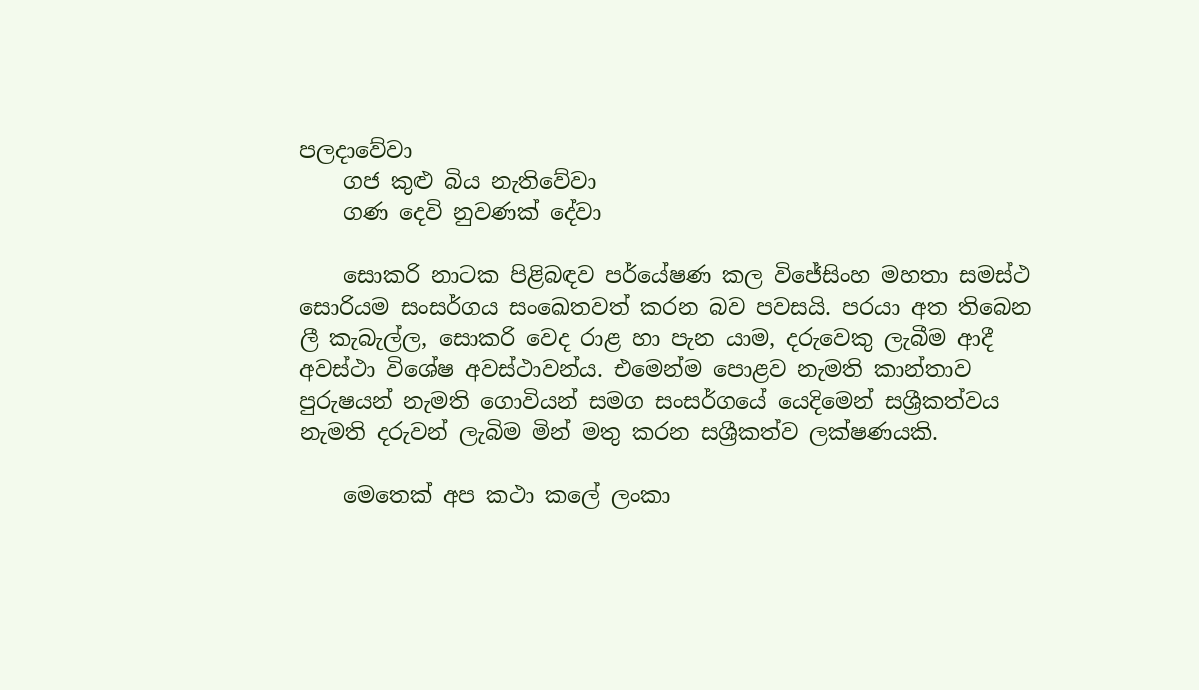පලදාවේවා
    ගජ කුළු බිය නැතිවේවා
    ගණ දෙවි නුවණක් දේවා

    සොකරි නාටක පිළිබඳව පර්යේෂණ කල විජේසිංහ මහතා සමස්ථ සොරියම සංසර්ගය සංඛෙතවත් කරන බව පවසයි. පරයා අත තිබෙන ලී කැබැල්ල, සොකරි වෙද රාළ හා පැන යාම, දරුවෙකු ලැබීම ආදී අවස්ථා විශේෂ අවස්ථාවන්ය. එමෙන්ම පොළව නැමති කාන්තාව පුරුෂයන් නැමති ගොවියන් සමග සංසර්ගයේ යෙදිමෙන් සශ්‍රීකත්වය නැමති දරුවන් ලැබිම මින් මතු කරන සශ්‍රීකත්ව ලක්ෂණයකි.

    මෙතෙක් අප කථා කලේ ලංකා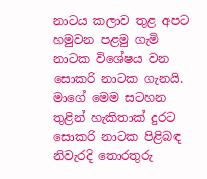නාටය කලාව තුළ අපට හමුවන පළමු ගැමි නාටක විශේෂය වන සොකරි නාටක ගැනයි. මාගේ මෙම සටහන තුළින් හැකිතාක් දුරට සොකරි නාටක පිළිබඳ නිවැරදි තොරතුරු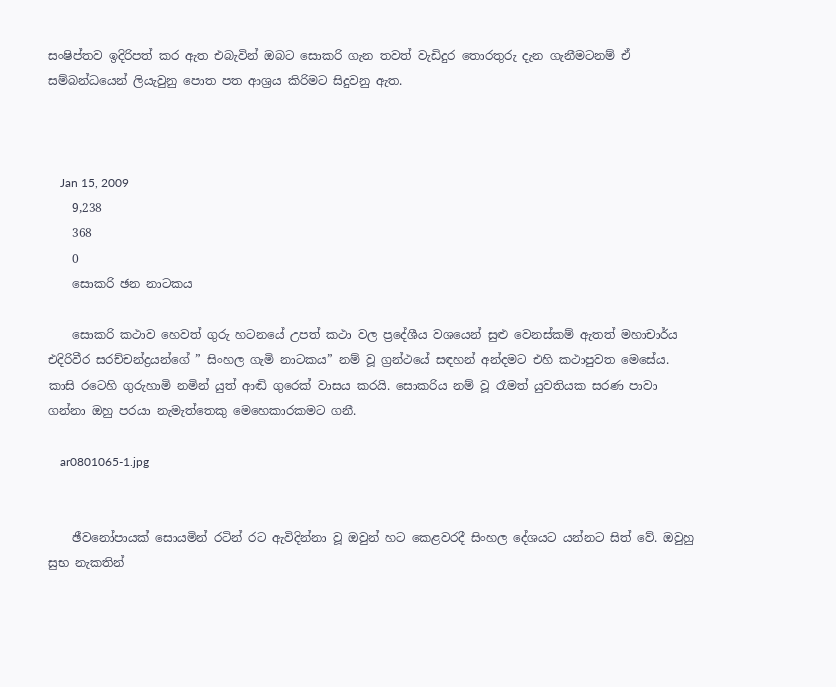සංෂිප්තව ඉදිරිපත් කර ඇත එබැවින් ඔබට සොකරි ගැන තවත් වැඩිදුර තොරතුරු දැන ගැනීමටනම් ඒ සම්බන්ධයෙන් ලියැවුනු පොත පත ආශ්‍රය කිරිමට සිදුවනු ඇත.



    Jan 15, 2009
    9,238
    368
    0
    සොකරි ඡන නාටකය

    සොකරි කථාව හෙවත් ගුරු හටනයේ උපත් කථා වල ප්‍රදේශීය වශයෙන් සුළු වෙනස්කම් ඇතත් මහාචාර්ය එදිරිවීර සරච්චන්ද්‍රයන්ගේ ” සිංහල ගැමි නාටකය” නම් වූ ග්‍රන්ථයේ සඳහන් අන්දමට එහි කථාපුවත මෙසේය. කාසි රටෙහි ගුරුහාමි නමින් යුත් ආඬි ගුරෙක් වාසය කරයි. සොකරිය නම් වූ රෑමත් යුවතියක සරණ පාවා ගන්නා ඔහු පරයා නැමැත්තෙකු මෙහෙකාරකමට ගනී.

    ar0801065-1.jpg


    ඡීවනෝපායක් සොයමින් රටින් ර‍ට ඇවිදින්නා වූ ඔවුන් හට කෙළවරදී සිංහල දේශයට යන්නට සිත් වේ. ඔවුහු සුභ නැකතින්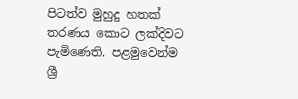පිටත්ව මුහුදු හතක් තරණය කොට ලක්දිවට පැමිණෙති. පළමුවෙන්ම ශ්‍රී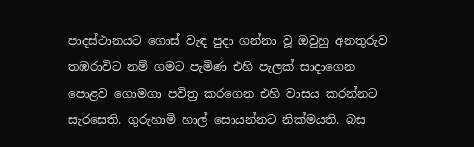පාදස්ථානයට ගොස් වැඳ පුදා ගන්නා වූ ඔවුහු අනතුරුව තඹරාවිට නම් ගමට පැමිණ එහි පැලක් සාදාගෙන පොළව ගොමගා පවිත්‍ර කරගෙන එහි වාසය කරන්නට සැරසෙති. ගුරුහාමි හාල් සොයන්නට නික්මයති. බස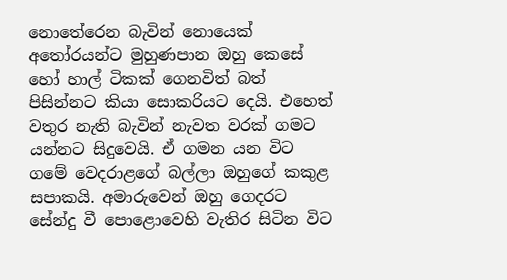නොතේරෙන බැවින් නොයෙක් අතෝරයන්ට මුහුණපාන ඔහු කෙසේ හෝ හාල් ටිකක් ගෙනවිත් බත් පිසින්නට කියා සොකරියට දෙයි. එහෙත් වතුර නැති බැවින් නැවත වරක් ගම‍ට යන්නට සිදුවෙයි. ඒ ගමන යන විට ගමේ වෙදරාළගේ බල්ලා ඔහුගේ කකුළ සපාකයි. අමාරුවෙන් ඔහු ගෙදරට සේන්දු වී පොළොවෙහි වැතිර සිටින විට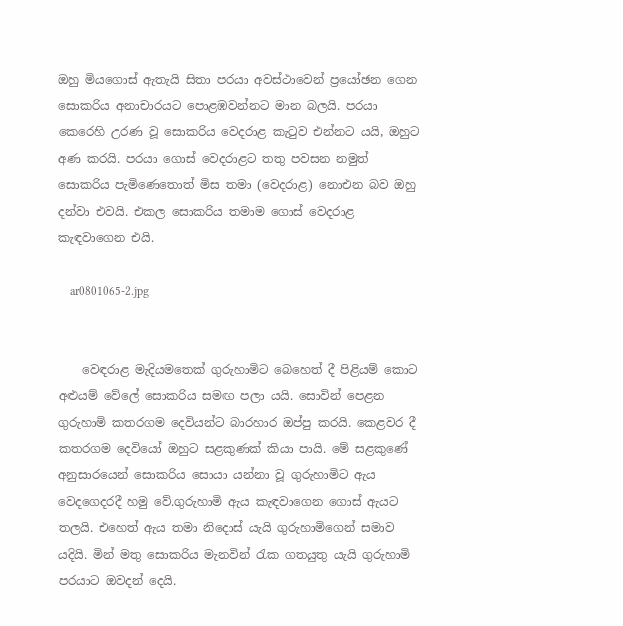ඔහු මිය‍ගොස් ඇතැයි සිතා පරයා අවස්ථාවෙන් ප්‍රයෝඡන ගෙන සොකරිය අනාචාරයට පොළඹවන්නට මාන බලයි. පරයා කෙරෙහි උරණ වූ සොකරිය වෙදරාළ කැටුව එන්නට යයි, ඔහුට අණ කරයි. පරයා ‍ගොස් වෙදරාළට තතු පවසන නමුත් සොකරිය පැමිණෙතොත් මිස තමා (වෙදරාළ) නොඑන බව ඔහු දන්වා එවයි. එකල සොකරිය තමාම ගොස් වෙදරාළ කැඳවාගෙන එයි.

    ar0801065-2.jpg


    වෙඳරාළ මැදියමතෙක් ගුරුහාමිට බෙහෙත් දී පිළියම් කොට අළුයම් වේලේ සොකරිය සමඟ පලා යයි. සොවින් පෙළන ගුරුහාමි කතරගම දෙවියන්ට බාරහාර ඔප්පු කරයි. කෙළවර දී කතරගම දෙවියෝ ඔහුට සළකුණක් කියා පායි. මේ සළකුණේ අනුසාරයෙන් සොකරිය සොයා යන්නා වූ ගුරුහාමිට ඇය වෙදගෙ‍දරදී හමු වේ.ගුරුහාමි ඇය කැඳවාගෙන ගොස් ඇයට තලයි. එහෙත් ඇය තමා නිදොස් යැයි ගුරුහාමිගෙන් සමාව යදියි. මින් මතු ‍සොකරිය මැනවින් රැක ගතයුතු යැයි ගුරුහාමි පරයාට ඔවදන් දෙයි.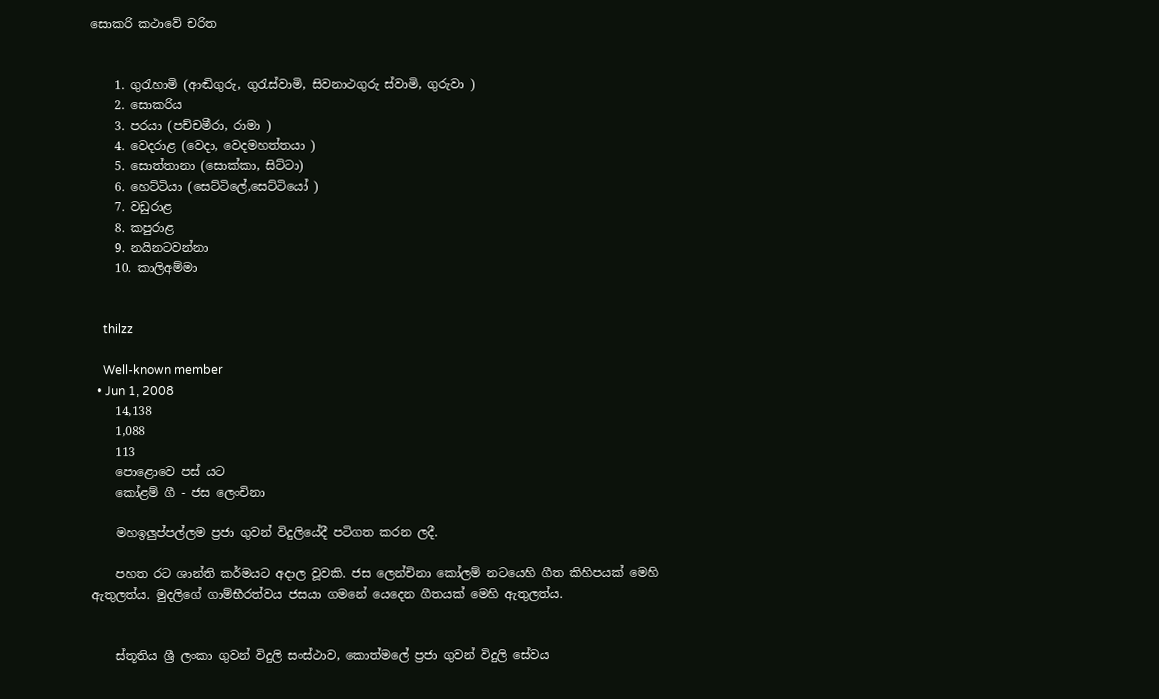සොකරි කථාවේ චරිත


    1. ගුරැහාමි (ආඬිගුරු, ගුරැස්වාමි, සිවනාථගුරු ස්වාමි, ගුරුවා )
    2. සොකරිය
    3. පරයා (පච්චමීරා, රාමා )
    4. වෙදරාළ (වෙදා, වෙදමහත්තයා )
    5. සොත්තානා (සොක්කා, සිට්ටා)
    6. හෙට්ටියා (සෙට්ටි‍ලේ,සෙට්ටියෝ )
    7. වඩුරාළ
    8. කපුරාළ
    9. නයිනටවන්නා
    10. කාලිඅම්මා


    thilzz

    Well-known member
  • Jun 1, 2008
    14,138
    1,088
    113
    පොළොවෙ පස් යට
    කෝළම් ගී - ජස ලෙංචිනා

    මහඉලුප්පල්ලම ප්‍රජා ගුවන් විදුලි‍‍යේදී පටිගත කරන ලදී.

    පහත රට ශාන්ති කර්මයට අදාල වූවකි. ජස ලෙන්චිනා කෝලම් නටයෙහි ගීත කිහිපයක් මෙහි ඇතුලත්ය. මුදලිගේ ගාම්භීරත්වය ජසයා ගමනේ යෙදෙන ගීතයක් මෙහි ඇතුලත්ය.


    ස්තූතිය ශ්‍රී ලංකා ගුවන් විදුලි සංස්ථාව, කොත්මලේ ප්‍රජා ගුවන් විදුලි සේවය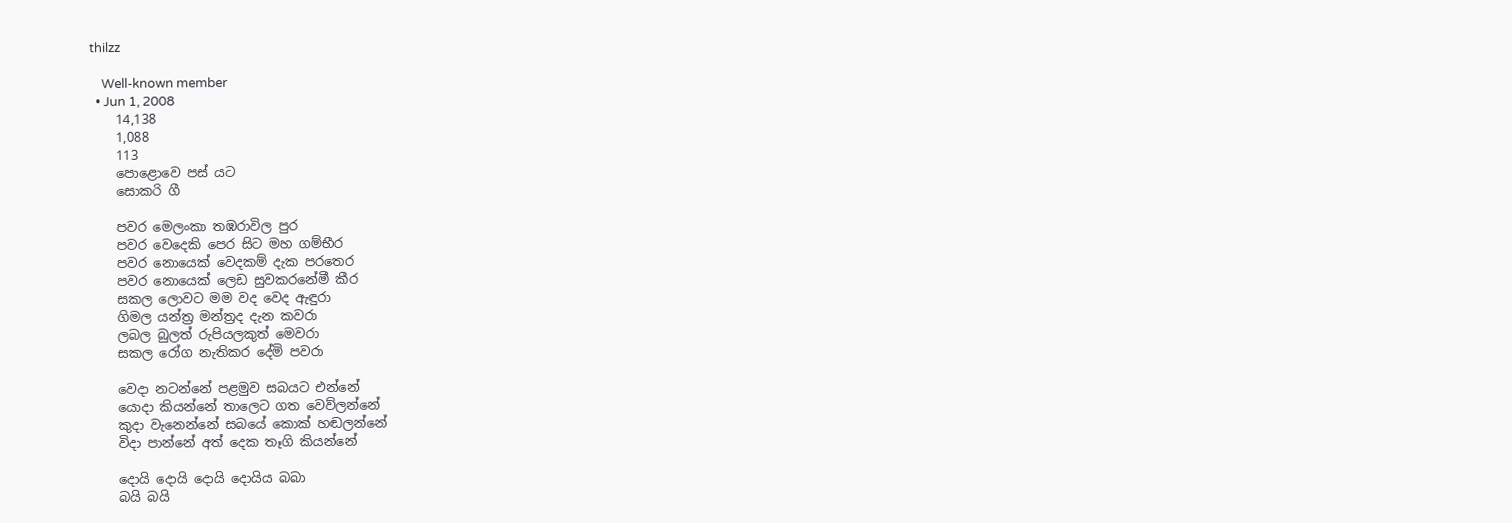thilzz

    Well-known member
  • Jun 1, 2008
    14,138
    1,088
    113
    පොළොවෙ පස් යට
    සොකරි ගී

    පවර මෙලංකා තඹරාවිල පුර
    පවර වෙදෙකි පෙර සිට මහ ගම්භීර
    පවර නොයෙක් වෙදකම් දැක පරතෙර
    පවර නොයෙක් ලෙඩ සුවකරනේමී කීර
    සකල ලොවට මම වද වෙද ඇඳුරා
    ගිමල යන්ත්‍ර මන්ත්‍රද දැන කවරා
    ලබල බුලත් රුපියලකුත් මෙවරා
    සකල රෝග නැතිකර දේමි පවරා

    වෙදා නටන්නේ පළමුව සබයට එන්නේ
    යොදා කියන්නේ තාලෙට ගත වෙව්ලන්නේ
    කුදා වැනෙන්නේ සබයේ කොක් හඬලන්නේ
    විදා පාන්නේ අත් දෙක තෑගි කියන්නේ

    දොයි දොයි දොයි දොයිය බබා
    බයි බයි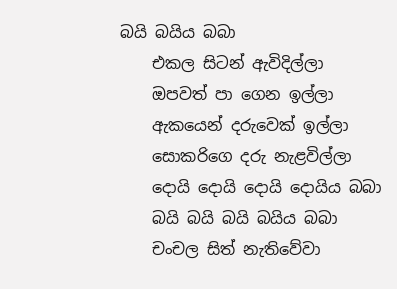බයි බයිය බබා
    එකල සිටන් ඇවිදිල්ලා
    ඔපවත් පා ගෙන ඉල්ලා
    ඇකයෙන් දරුවෙක් ඉල්ලා
    සොකරිගෙ දරු නැළවිල්ලා
    දොයි දොයි දොයි දොයිය බබා
    බයි බයි බයි බයිය බබා
    චංචල සිත් නැතිවේවා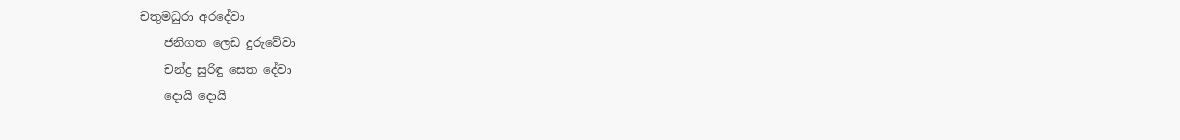චතුමධුරා අරදේවා
    ජනිගත ලෙඩ දුරුවේවා
    චන්ද්‍ර සුරිඳු සෙත දේවා
    දොයි දොයි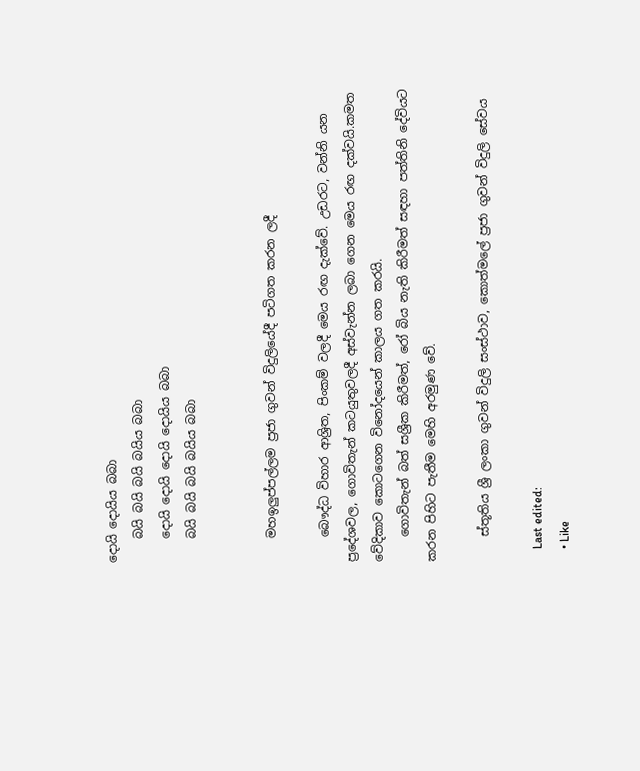දොයි දොයිය බබා
    බයි බයි බයි බයිය බබා
    දොයි දොයි දොයි දොයිය බබා
    බයි බයි බයි බයිය බබා


    මහඉලුප්පල්ලම ප්‍රජා ගුවන් විදුලි‍‍යේදී පටිගත කරන ලදී

    බෞද්ධ විහාර ආශ්‍රිත, පිංකම් වලදී මෙය රඟ දැක්වේ. උඩරට, වන්නි යන ප්‍ර‍දේශවල, ගොවිතැන් කටයුතුවලදී අස්වැන්න ලබා ගෙන මෙය රඟ දක්වයි.කමත වේදිකාව කොටගෙන විනෝදයෙන් කාලය ගත කරයි.
    ගොවිතැන් බත් සශ්‍රීක කිරීමත්, රෝ බිය නැති කිරීමත් සඳහා පත්තිනි දේවියට කරන පිහිට පැතීම මෙහි අරමුණ වේ.

    ස්තූතිය ශ්‍රී ලංකා ගුවන් විදුලි සංස්ථාව, කොත්මලේ ප්‍රජා ගුවන් විදුලි සේවය

    Last edited:
    • Like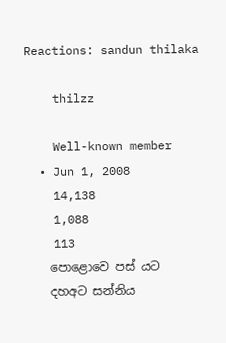Reactions: sandun thilaka

    thilzz

    Well-known member
  • Jun 1, 2008
    14,138
    1,088
    113
    පොළොවෙ පස් යට
    දහඅට සන්නිය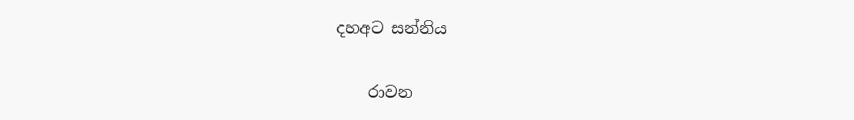දහඅට සන්නිය

    රාවන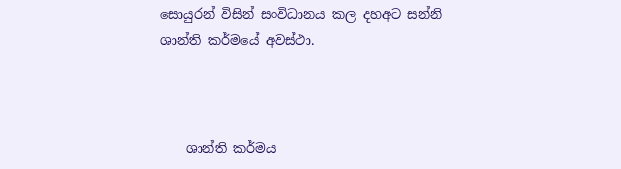සොයුරන් විසින් සංවිධානය කල දහඅට සන්නි ශාන්ති කර්මයේ අවස්ථා.



    ශාන්ති කර්මය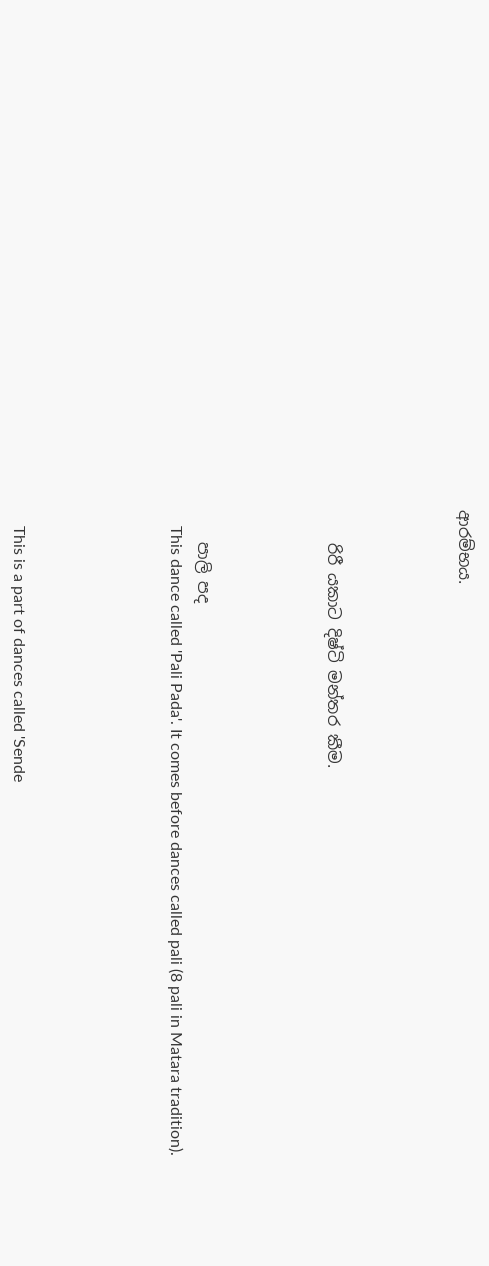ආරම්භය.




    රිරී යකාට දිෂ්ටි මන්තර කීම.




    පාලි පද
    This dance called 'Pali Pada'. It comes before dances called pali (8 pali in Matara tradition).





    This is a part of dances called 'Sende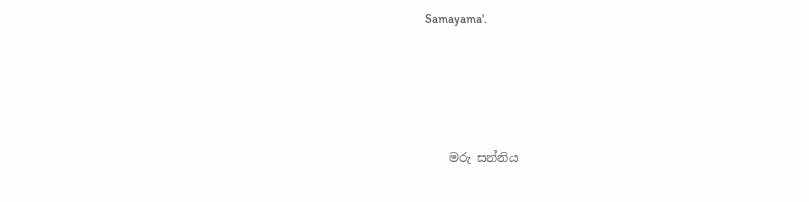Samayama'.




    මරු සන්නිය